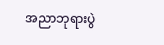အညာဘုရားပွဲ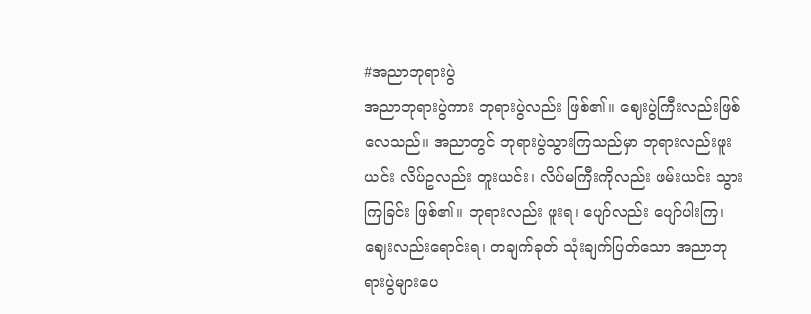#အညာဘုရားပွဲ
အညာဘုရားပွဲကား ဘုရားပွဲလည်း ဖြစ်၏။ ဈေးပွဲကြီးလည်းဖြစ်လေသည်။ အညာတွင် ဘုရားပွဲသွားကြသည်မှာ ဘုရားလည်းဖူးယင်း လိပ်ဥလည်း တူးယင်း၊ လိပ်မကြီးကိုလည်း ဖမ်းယင်း သွားကြခြင်း ဖြစ်၏။ ဘုရားလည်း ဖူးရ၊ ပျော်လည်း ပျော်ပါးကြ၊ ဈေးလည်းရောင်းရ၊ တချက်ခုတ် သုံးချက်ပြတ်သော အညာဘုရားပွဲများပေ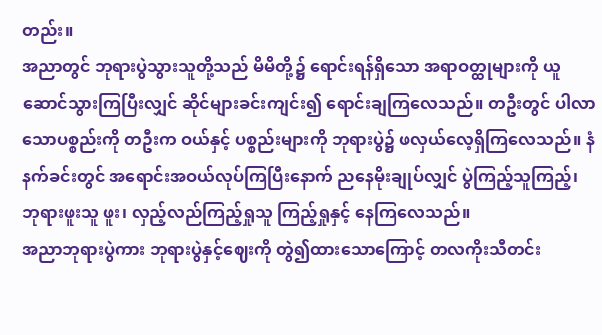တည်း။
အညာတွင် ဘုရားပွဲသွားသူတို့သည် မိမိတို့၌ ရောင်းရန်ရှိသော အရာဝတ္ထုများကို ယူဆောင်သွားကြပြီးလျှင် ဆိုင်များခင်းကျင်း၍ ရောင်းချကြလေသည်။ တဦးတွင် ပါလာသောပစ္စည်းကို တဦးက ဝယ်နှင့် ပစ္စည်းများကို ဘုရားပွဲ၌ ဖလှယ်လေ့ရှိကြလေသည်။ နံနက်ခင်းတွင် အရောင်းအဝယ်လုပ်ကြပြီးနောက် ညနေမိုးချုပ်လျှင် ပွဲကြည့်သူကြည့်၊ ဘုရားဖူးသူ ဖူး၊ လှည့်လည်ကြည့်ရှုသူ ကြည့်ရှုနှင့် နေကြလေသည်။
အညာဘုရားပွဲကား ဘုရားပွဲနှင့်ဈေးကို တွဲ၍ထားသောကြောင့် တလကိုးသီတင်း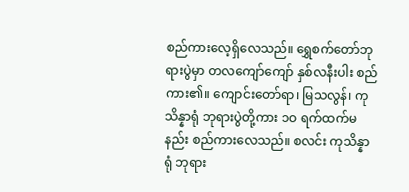စည်ကားလေ့ရှိလေသည်။ ရွှေစက်တော်ဘုရားပွဲမှာ တလကျော်ကျော် နှစ်လနီးပါး စည်ကား၏။ ကျောင်းတော်ရာ၊ မြသလွန်၊ ကုသိန္နာရုံ ဘုရားပွဲတို့ကား ၁ဝ ရက်ထက်မနည်း စည်ကားလေသည်။ စလင်း ကုသိန္နာရုံ ဘုရား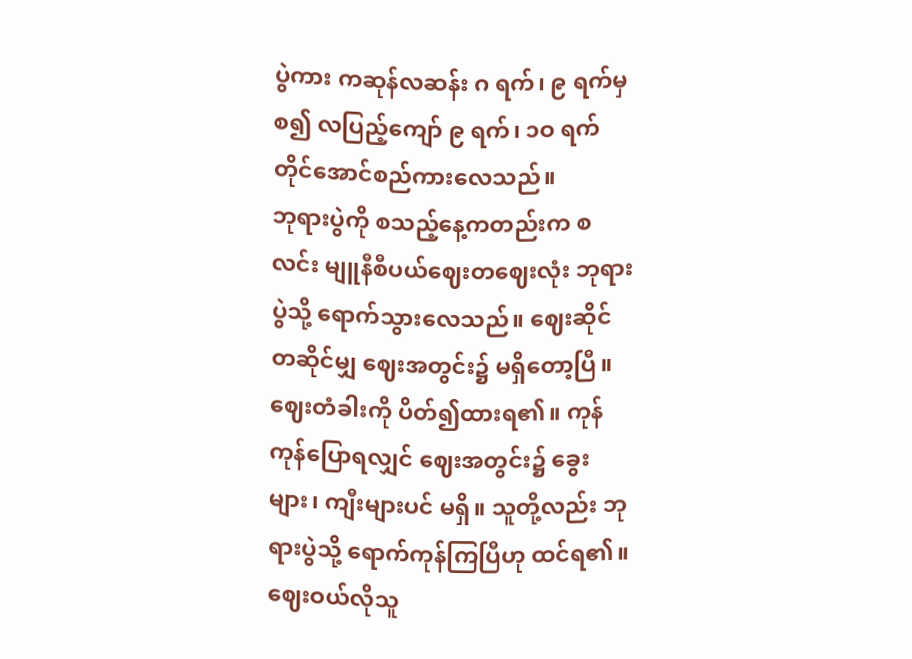ပွဲကား ကဆုန်လဆန်း ဂ ရက်၊ ၉ ရက်မှစ၍ လပြည့်ကျော် ၉ ရက်၊ ၁ဝ ရက်တိုင်အောင်စည်ကားလေသည်။
ဘုရားပွဲကို စသည့်နေ့ကတည်းက စလင်း မျူနီစီပယ်ဈေးတဈေးလုံး ဘုရားပွဲသို့ ရောက်သွားလေသည်။ ဈေးဆိုင်တဆိုင်မျှ ဈေးအတွင်း၌ မရှိတော့ပြီ။ ဈေးတံခါးကို ပိတ်၍ထားရ၏။ ကုန်ကုန်ပြောရလျှင် ဈေးအတွင်း၌ ခွေးများ၊ ကျီးများပင် မရှိ။ သူတို့လည်း ဘုရားပွဲသို့ ရောက်ကုန်ကြပြီဟု ထင်ရ၏။ ဈေးဝယ်လိုသူ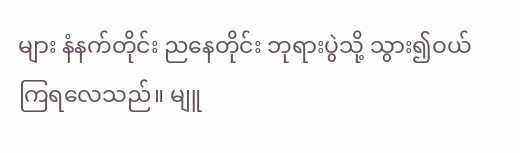များ နံနက်တိုင်း ညနေတိုင်း ဘုရားပွဲသို့ သွား၍ဝယ်ကြရလေသည်။ မျူ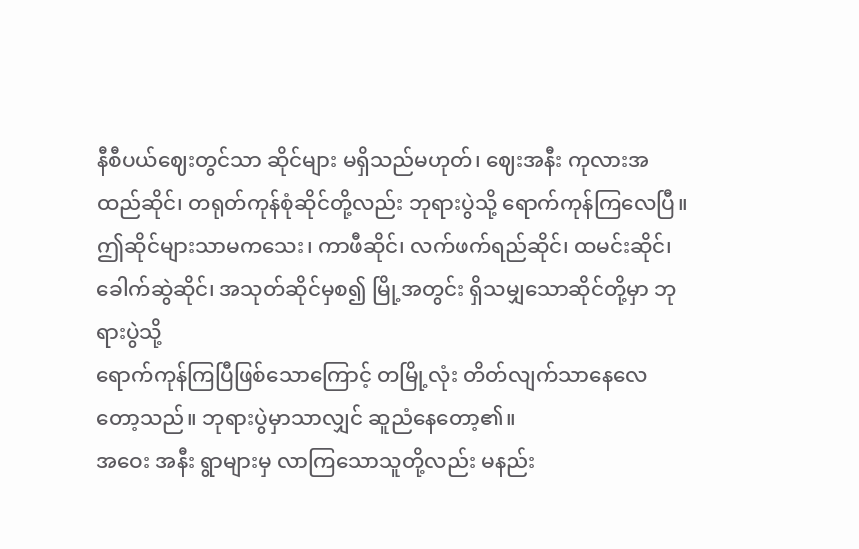နီစီပယ်ဈေးတွင်သာ ဆိုင်များ မရှိသည်မဟုတ်၊ ဈေးအနီး ကုလားအထည်ဆိုင်၊ တရုတ်ကုန်စုံဆိုင်တို့လည်း ဘုရားပွဲသို့ ရောက်ကုန်ကြလေပြီ။ ဤဆိုင်များသာမကသေး၊ ကာဖီဆိုင်၊ လက်ဖက်ရည်ဆိုင်၊ ထမင်းဆိုင်၊ ခေါက်ဆွဲဆိုင်၊ အသုတ်ဆိုင်မှစ၍ မြို့အတွင်း ရှိသမျှသောဆိုင်တို့မှာ ဘုရားပွဲသို့
ရောက်ကုန်ကြပြီဖြစ်သောကြောင့် တမြို့လုံး တိတ်လျက်သာနေလေတော့သည်။ ဘုရားပွဲမှာသာလျှင် ဆူညံနေတော့၏။
အဝေး အနီး ရွာများမှ လာကြသောသူတို့လည်း မနည်း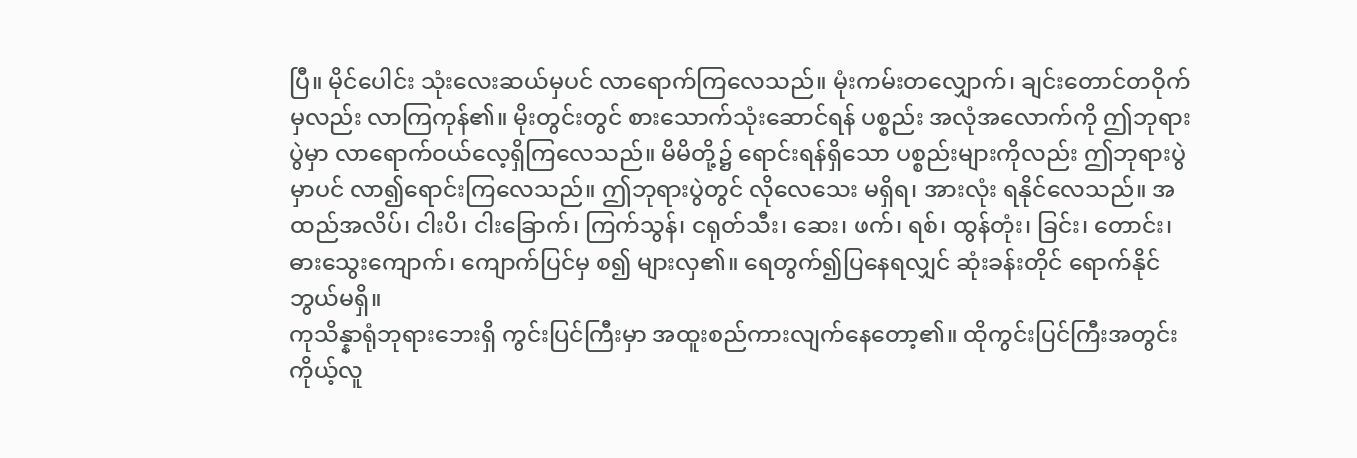ပြီ။ မိုင်ပေါင်း သုံးလေးဆယ်မှပင် လာရောက်ကြလေသည်။ မုံးကမ်းတလျှောက်၊ ချင်းတောင်တဝိုက်မှလည်း လာကြကုန်၏။ မိုးတွင်းတွင် စားသောက်သုံးဆောင်ရန် ပစ္စည်း အလုံအလောက်ကို ဤဘုရားပွဲမှာ လာရောက်ဝယ်လေ့ရှိကြလေသည်။ မိမိတို့၌ ရောင်းရန်ရှိသော ပစ္စည်းများကိုလည်း ဤဘုရားပွဲမှာပင် လာ၍ရောင်းကြလေသည်။ ဤဘုရားပွဲတွင် လိုလေသေး မရှိရ၊ အားလုံး ရနိုင်လေသည်။ အထည်အလိပ်၊ ငါးပိ၊ ငါးခြောက်၊ ကြက်သွန်၊ ငရုတ်သီး၊ ဆေး၊ ဖက်၊ ရစ်၊ ထွန်တုံး၊ ခြင်း၊ တောင်း၊ ဓားသွေးကျောက်၊ ကျောက်ပြင်မှ စ၍ များလှ၏။ ရေတွက်၍ပြနေရလျှင် ဆုံးခန်းတိုင် ရောက်နိုင်ဘွယ်မရှိ။
ကုသိန္နာရုံဘုရားဘေးရှိ ကွင်းပြင်ကြီးမှာ အထူးစည်ကားလျက်နေတော့၏။ ထိုကွင်းပြင်ကြီးအတွင်း ကိုယ့်လူ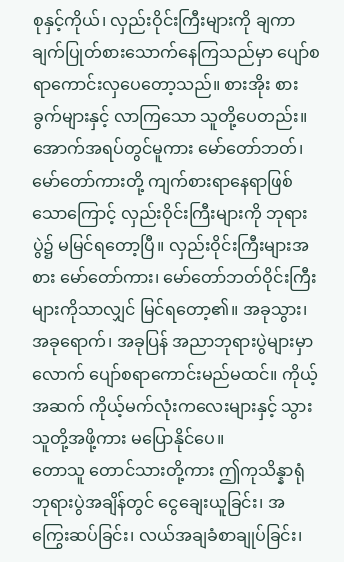စုနှင့်ကိုယ်၊ လှည်းဝိုင်းကြီးများကို ချကာ ချက်ပြုတ်စားသောက်နေကြသည်မှာ ပျော်စရာကောင်းလှပေတော့သည်။ စားအိုး စားခွက်များနှင့် လာကြသော သူတို့ပေတည်း။ အောက်အရပ်တွင်မူကား မော်တော်ဘတ်၊ မော်တော်ကားတို့ ကျက်စားရာနေရာဖြစ်သောကြောင့် လှည်းဝိုင်းကြီးများကို ဘုရားပွဲ၌ မမြင်ရတော့ပြီ။ လှည်းဝိုင်းကြီးများအစား မော်တော်ကား၊ မော်တော်ဘတ်ဝိုင်းကြီးများကိုသာလျှင် မြင်ရတော့၏။ အခုသွား၊ အခုရောက်၊ အခုပြန် အညာဘုရားပွဲများမှာလောက် ပျော်စရာကောင်းမည်မထင်။ ကိုယ့်အဆက် ကိုယ့်မက်လုံးကလေးများနှင့် သွားသူတို့အဖို့ကား မပြောနိုင်ပေ။
တောသူ တောင်သားတို့ကား ဤကုသိန္နာရုံဘုရားပွဲအချိန်တွင် ငွေချေးယူခြင်း၊ အကြွေးဆပ်ခြင်း၊ လယ်အချခံစာချုပ်ခြင်း၊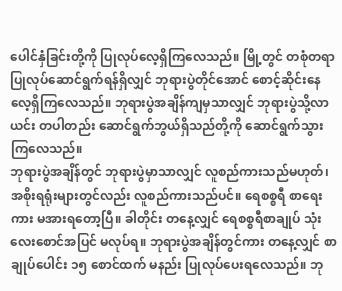ပေါင်နှံခြင်းတို့ကို ပြုလုပ်လေ့ရှိကြလေသည်။ မြို့တွင် တစုံတရာပြုလုပ်ဆောင်ရွက်ရန်ရှိလျှင် ဘုရားပွဲတိုင်အောင် စောင့်ဆိုင်းနေလေ့ရှိကြလေသည်။ ဘုရားပွဲအချိန်ကျမှသာလျှင် ဘုရားပွဲသို့လာယင်း တပါတည်း ဆောင်ရွက်ဘွယ်ရှိသည်တို့ကို ဆောင်ရွက်သွားကြလေသည်။
ဘုရားပွဲအချိန်တွင် ဘုရားပွဲမှာသာလျှင် လူစည်ကားသည်မဟုတ်၊ အစိုးရရုံးများတွင်လည်း လူစည်ကားသည်ပင်။ ရေစစ္စရီ စာရေးကား မအားရတော့ပြီ။ ခါတိုင်း တနေ့လျှင် ရေစစ္စရီစာချုပ် သုံးလေးစောင်အပြင် မလုပ်ရ။ ဘုရားပွဲအချိန်တွင်ကား တနေ့လျှင် စာချုပ်ပေါင်း ၁၅ စောင်ထက် မနည်း ပြုလုပ်ပေးရလေသည်။ ဘု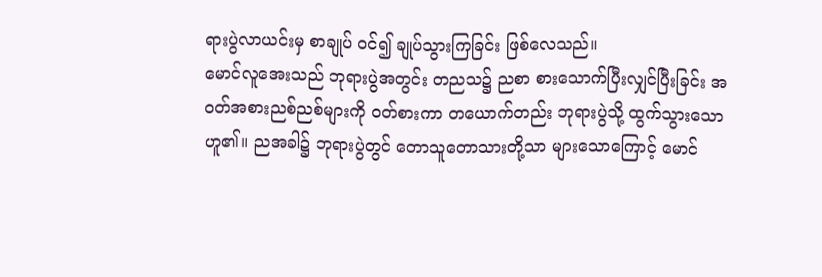ရားပွဲလာယင်းမှ စာချုပ် ဝင်၍ ချုပ်သွားကြခြင်း ဖြစ်လေသည်။
မောင်လူအေးသည် ဘုရားပွဲအတွင်း တညသ၌ ညစာ စားသောက်ပြီးလျှင်ပြီးခြင်း အဝတ်အစားညစ်ညစ်များကို ဝတ်စားကာ တယောက်တည်း ဘုရားပွဲသို့ ထွက်သွားသော ဟူ၏။ ညအခါ၌ ဘုရားပွဲတွင် တောသူတောသားတို့သာ များသောကြောင့် မောင်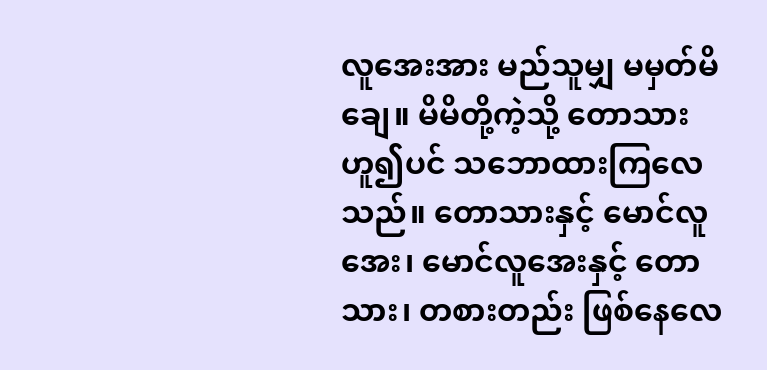လူအေးအား မည်သူမျှ မမှတ်မိချေ။ မိမိတို့ကဲ့သို့ တောသားဟူ၍ပင် သဘောထားကြလေသည်။ တောသားနှင့် မောင်လူအေး၊ မောင်လူအေးနှင့် တောသား၊ တစားတည်း ဖြစ်နေလေ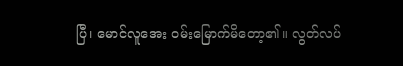ပြီ၊ မောင်လူအေး ဝမ်းမြောက်မိတော့၏။ လွတ်လပ်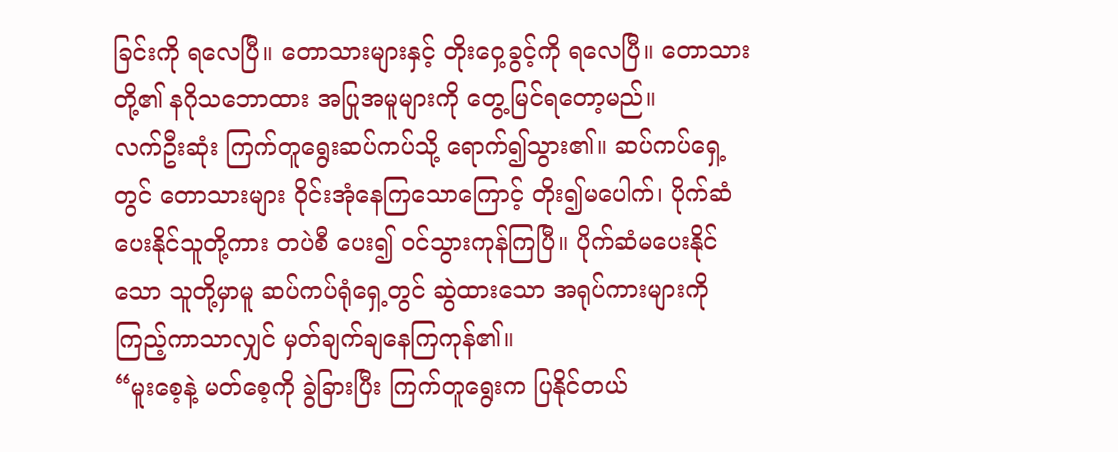ခြင်းကို ရလေပြီ။ တောသားများနှင့် တိုးဝှေ့ခွင့်ကို ရလေပြီ။ တောသားတို့၏ နဂိုသဘောထား အပြုအမူများကို တွေ့မြင်ရတော့မည်။
လက်ဦးဆုံး ကြက်တူရွေးဆပ်ကပ်သို့ ရောက်၍သွား၏။ ဆပ်ကပ်ရှေ့တွင် တောသားများ ဝိုင်းအုံနေကြသောကြောင့် တိုး၍မပေါက်၊ ပိုက်ဆံပေးနိုင်သူတို့ကား တပဲစီ ပေး၍ ဝင်သွားကုန်ကြပြီ။ ပိုက်ဆံမပေးနိုင်သော သူတို့မှာမူ ဆပ်ကပ်ရုံရှေ့တွင် ဆွဲထားသော အရုပ်ကားများကို ကြည့်ကာသာလျှင် မှတ်ချက်ချနေကြကုန်၏။
“မူးစေ့နဲ့ မတ်စေ့ကို ခွဲခြားပြီး ကြက်တူရွေးက ပြနိုင်တယ်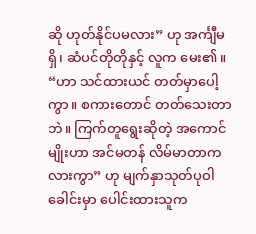ဆို ဟုတ်နိုင်ပမလား” ဟု အင်္ကျီမရှိ၊ ဆံပင်တိုတိုနှင့် လူက မေး၏။
“ဟာ သင်ထားယင် တတ်မှာပေါ့ကွာ။ စကားတောင် တတ်သေးတာဘဲ။ ကြက်တူရွေးဆိုတဲ့ အကောင်မျိုးဟာ အင်မတန် လိမ်မာတာကလားကွာ” ဟု မျက်နှာသုတ်ပုဝါ ခေါင်းမှာ ပေါင်းထားသူက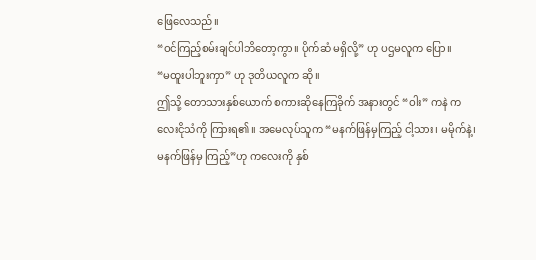ဖြေလေသည်။
“ဝင်ကြည့်စမ်းချင်ပါဘိတော့ကွာ။ ပိုက်ဆံ မရှိလို့” ဟု ပဌမလူက ပြော။
“မထူးပါဘူးကှာ” ဟု ဒုတိယလူက ဆို။
ဤသို့ တောသားနှစ်ယောက် စကားဆိုနေကြခိုက် အနားတွင် “ဝါး” ကနဲ ကလေးငိုသံကို ကြားရ၏။ အမေလုပ်သူက “မနက်ဖြန်မှကြည့် ငါ့သား၊ မမိုက်နဲ့၊ မနက်ဖြန်မှ ကြည့်”ဟု ကလေးကို နှစ်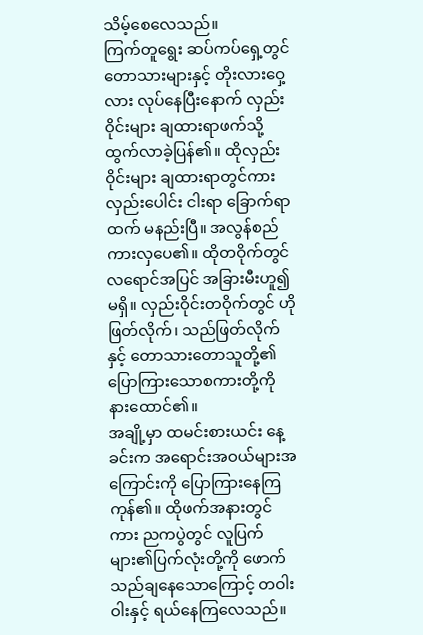သိမ့်စေလေသည်။
ကြက်တူရွေး ဆပ်ကပ်ရှေ့တွင် တောသားများနှင့် တိုးလားဝှေ့လား လုပ်နေပြီးနောက် လှည်းဝိုင်းများ ချထားရာဖက်သို့ ထွက်လာခဲ့ပြန်၏။ ထိုလှည်းဝိုင်းများ ချထားရာတွင်ကား လှည်းပေါင်း ငါးရာ ခြောက်ရာထက် မနည်းပြီ။ အလွန်စည်ကားလှပေ၏။ ထိုတဝိုက်တွင် လရောင်အပြင် အခြားမီးဟူ၍ မရှိ။ လှည်းဝိုင်းတဝိုက်တွင် ဟိုဖြတ်လိုက်၊ သည်ဖြတ်လိုက်နှင့် တောသားတောသူတို့၏ ပြောကြားသောစကားတို့ကို နားထောင်၏။
အချို့မှာ ထမင်းစားယင်း နေ့ခင်းက အရောင်းအဝယ်များအကြောင်းကို ပြောကြားနေကြကုန်၏။ ထိုဖက်အနားတွင်ကား ညကပွဲတွင် လူပြက်များ၏ပြက်လုံးတို့ကို ဖောက်သည်ချနေသောကြောင့် တဝါးဝါးနှင့် ရယ်နေကြလေသည်။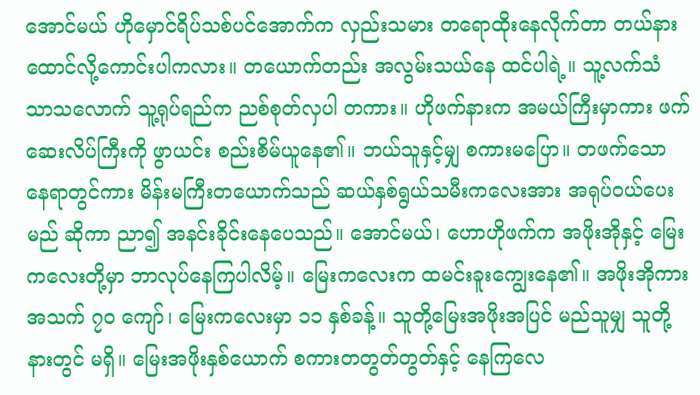အောင်မယ် ဟိုမှောင်ရိပ်သစ်ပင်အောက်က လှည်းသမား တရောထိုးနေလိုက်တာ တယ်နားထောင်လို့ကောင်းပါကလား။ တယောက်တည်း အလွမ်းသယ်နေ ထင်ပါရဲ့။ သူ့လက်သံ သာသလောက် သူ့ရုပ်ရည်က ညစ်စုတ်လှပါ တကား။ ဟိုဖက်နားက အမယ်ကြီးမှာကား ဖက်ဆေးလိပ်ကြီးကို ဖွာယင်း စည်းစိမ်ယူနေ၏။ ဘယ်သူနှင့်မျှ စကားမပြော။ တဖက်သော နေရာတွင်ကား မိန်းမကြီးတယောက်သည် ဆယ်နှစ်ရွယ်သမီးကလေးအား အရုပ်ဝယ်ပေးမည် ဆိုကာ ညာ၍ အနင်းခိုင်းနေပေသည်။ အောင်မယ်၊ ဟောဟိုဖက်က အဖိုးအိုနှင့် မြေးကလေးတို့မှာ ဘာလုပ်နေကြပါလိမ့်။ မြေးကလေးက ထမင်းခူးကျွေးနေ၏။ အဖိုးအိုကား အသက် ၇၀ ကျော်၊ မြေးကလေးမှာ ၁၁ နှစ်ခန့်။ သူတို့မြေးအဖိုးအပြင် မည်သူမျှ သူတို့နားတွင် မရှိ။ မြေးအဖိုးနှစ်ယောက် စကားတတွတ်တွတ်နှင့် နေကြလေ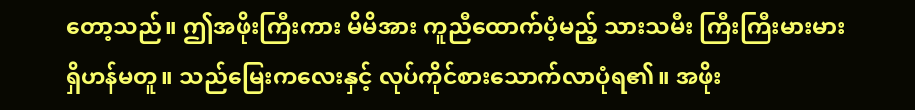တော့သည်။ ဤအဖိုးကြီးကား မိမိအား ကူညီထောက်ပံ့မည့် သားသမီး ကြီးကြီးမားမား ရှိဟန်မတူ။ သည်မြေးကလေးနှင့် လုပ်ကိုင်စားသောက်လာပုံရ၏။ အဖိုး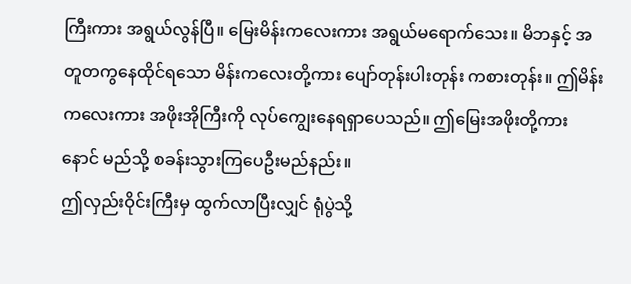ကြီးကား အရွယ်လွန်ပြီ။ မြေးမိန်းကလေးကား အရွယ်မရောက်သေး။ မိဘနှင့် အတူတကွနေထိုင်ရသော မိန်းကလေးတို့ကား ပျော်တုန်းပါးတုန်း ကစားတုန်း။ ဤမိန်းကလေးကား အဖိုးအိုကြီးကို လုပ်ကျွေးနေရရှာပေသည်။ ဤမြေးအဖိုးတို့ကား နောင် မည်သို့ စခန်းသွားကြပေဦးမည်နည်း။
ဤလှည်းဝိုင်းကြီးမှ ထွက်လာပြီးလျှင် ရုံပွဲသို့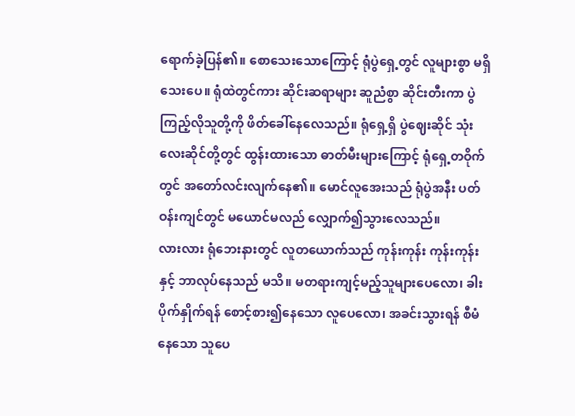ရောက်ခဲ့ပြန်၏။ စောသေးသောကြောင့် ရုံပွဲရှေ့တွင် လူများစွာ မရှိသေးပေ။ ရုံထဲတွင်ကား ဆိုင်းဆရာများ ဆူညံစွာ ဆိုင်းတီးကာ ပွဲကြည့်လိုသူတို့ကို ဖိတ်ခေါ်နေလေသည်။ ရုံရှေ့ရှိ ပွဲဈေးဆိုင် သုံးလေးဆိုင်တို့တွင် ထွန်းထားသော ဓာတ်မီးများကြောင့် ရုံရှေ့တဝိုက်တွင် အတော်လင်းလျက်နေ၏။ မောင်လူအေးသည် ရုံပွဲအနီး ပတ်ဝန်းကျင်တွင် မယောင်မလည် လျှောက်၍သွားလေသည်။
လားလား ရုံဘေးနားတွင် လူတယောက်သည် ကုန်းကုန်း ကုန်းကုန်းနှင့် ဘာလုပ်နေသည် မသိ။ မတရားကျင့်မည့်သူများပေလော၊ ခါးပိုက်နှိုက်ရန် စောင့်စား၍နေသော လူပေလော၊ အခင်းသွားရန် စီမံနေသော သူပေ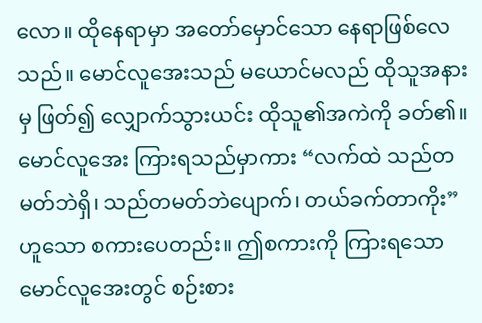လော။ ထိုနေရာမှာ အတော်မှောင်သော နေရာဖြစ်လေသည်။ မောင်လူအေးသည် မယောင်မလည် ထိုသူအနားမှ ဖြတ်၍ လျှောက်သွားယင်း ထိုသူ၏အကဲကို ခတ်၏။ မောင်လူအေး ကြားရသည်မှာကား “လက်ထဲ သည်တမတ်ဘဲရှိ၊ သည်တမတ်ဘဲပျောက်၊ တယ်ခက်တာကိုး” ဟူသော စကားပေတည်း။ ဤစကားကို ကြားရသော မောင်လူအေးတွင် စဉ်းစား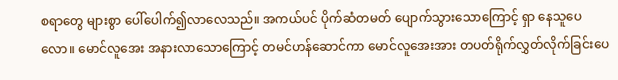စရာတွေ များစွာ ပေါ်ပေါက်၍လာလေသည်။ အကယ်ပင် ပိုက်ဆံတမတ် ပျောက်သွားသောကြောင့် ရှာ နေသူပေလော။ မောင်လူအေး အနားလာသောကြောင့် တမင်ဟန်ဆောင်ကာ မောင်လူအေးအား တပတ်ရိုက်လွှတ်လိုက်ခြင်းပေ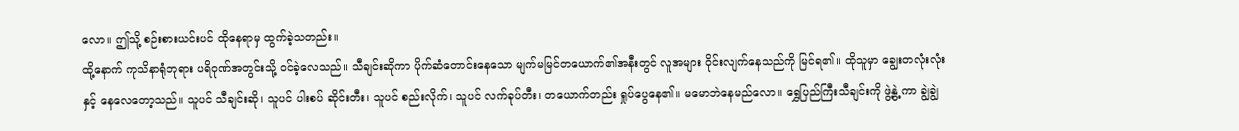လော။ ဤသို့ စဉ်းစားယင်းပင် ထိုနေရာမှ ထွက်ခဲ့သတည်း။
ထို့နောက် ကုသိနာရုံဘုရား ပရိဝုဏ်အတွင်းသို့ ဝင်ခဲ့လေသည်။ သီချင်းဆိုကာ ပိုက်ဆံတောင်းနေသော မျက်မမြင်တယောက်၏အနီးတွင် လူအများ ဝိုင်းလျက်နေသည်ကို မြင်ရ၏။ ထိုသူမှာ ချွေးတလုံးလုံးနှင့် နေလေတော့သည်။ သူပင် သီချင်းဆို၊ သူပင် ပါးစပ် ဆိုင်းတီး၊ သူပင် စည်းလိုက်၊ သူပင် လက်ခုပ်တီး၊ တယောက်တည်း ရှုပ်ပွေနေ၏။ မမောဘဲနေမည်လော။ ရွှေပြည်ကြီးသီချင်းကို ဖွဲ့နွဲ့ ကာ ချွဲချွဲ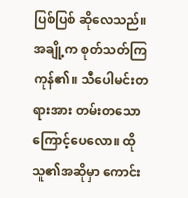ပြစ်ပြစ် ဆိုလေသည်။ အချို့က စုတ်သတ်ကြကုန်၏။ သီပေါမင်းတရားအား တမ်းတသောကြောင့်ပေလော။ ထိုသူ၏အဆိုမှာ ကောင်း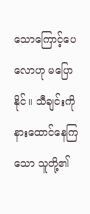သောကြောင့်ပေလောဟု မပြောနိုင်။ သီချင်းကို နားထောင်နေကြသော သူတို့၏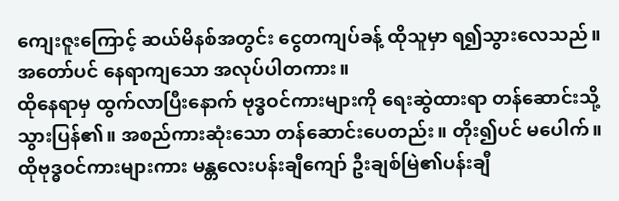ကျေးဇူးကြောင့် ဆယ်မိနစ်အတွင်း ငွေတကျပ်ခန့် ထိုသူမှာ ရ၍သွားလေသည်။ အတော်ပင် နေရာကျသော အလုပ်ပါတကား။
ထိုနေရာမှ ထွက်လာပြီးနောက် ဗုဒ္ဓဝင်ကားများကို ရေးဆွဲထားရာ တန်ဆောင်းသို့ သွားပြန်၏။ အစည်ကားဆုံးသော တန်ဆောင်းပေတည်း။ တိုး၍ပင် မပေါက်။ ထိုဗုဒ္ဓဝင်ကားများကား မန္တလေးပန်းချီကျော် ဦးချစ်မြဲ၏ပန်းချီ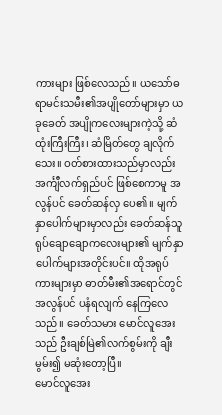ကားများ ဖြစ်လေသည်။ ယသော်ဓရာမင်းသမီး၏အပျိုတော်များမှာ ယခုခေတ် အပျိုကလေးများကဲ့သို့ ဆံထုံးကြီးကြီး၊ ဆံမြိတ်တွေ ချလိုက်သေး။ ဝတ်စားထားသည်မှာလည်း အင်္ကျီလက်ရှည်ပင် ဖြစ်စေကာမူ အလွန်ပင် ခေတ်ဆန်လှ ပေ၏။ မျက်နှာပေါက်များမှာလည်း ခေတ်ဆန်သူ ရုပ်ချောချောကလေးများ၏ မျက်နှာပေါက်များအတိုင်းပင်။ ထိုအရုပ်ကားများမှာ ဓာတ်မီး၏အရောင်တွင် အလွန်ပင် ပနံရလျက် နေကြလေသည်။ ခေတ်သမား မောင်လူအေးသည် ဦးချစ်မြဲ၏လက်စွမ်းကို ချီးမွမ်း၍ မဆုံးတော့ပြီ။
မောင်လူအေး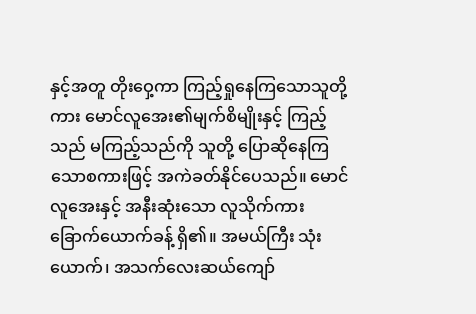နှင့်အတူ တိုးဝှေ့ကာ ကြည့်ရှုနေကြသောသူတို့ကား မောင်လူအေး၏မျက်စိမျိုးနှင့် ကြည့်သည် မကြည့်သည်ကို သူတို့ ပြောဆိုနေကြသောစကားဖြင့် အကဲခတ်နိုင်ပေသည်။ မောင်လူအေးနှင့် အနီးဆုံးသော လူသိုက်ကား ခြောက်ယောက်ခန့် ရှိ၏။ အမယ်ကြီး သုံးယောက်၊ အသက်လေးဆယ်ကျော်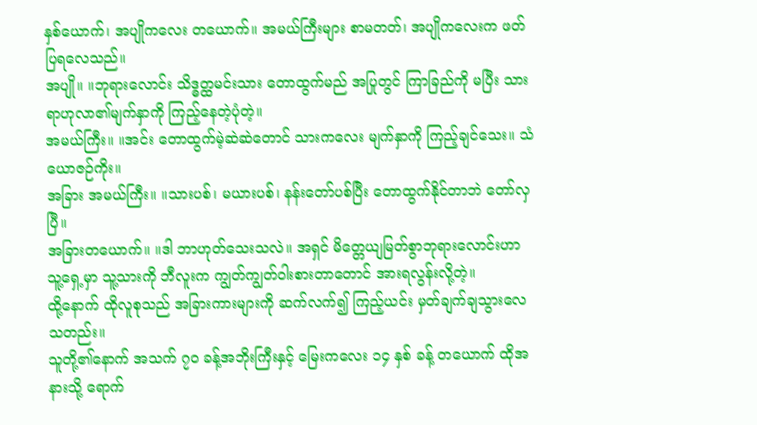နှစ်ယောက်၊ အပျိုကလေး တယောက်။ အမယ်ကြီးများ စာမတတ်၊ အပျိုကလေးက ဖတ်ပြရလေသည်။
အပျို။ ။ဘုရားလောင်း သိဒ္ဓတ္ထမင်းသား တောထွက်မည် အပြုတွင် ကြာခြည်ကို မပြီး သားရာဟုလာ၏မျက်နှာကို ကြည့်နေတဲ့ပုံတဲ့။
အမယ်ကြီး။ ။အင်း တောထွက်မဲ့ဆဲဆဲတောင် သားကလေး မျက်နှာကို ကြည့်ချင်သေး။ သံယောဇဉ်ကိုး။
အခြား အမယ်ကြီး။ ။သားပစ်၊ မယားပစ်၊ နန်းတော်ပစ်ပြီး တောထွက်နိုင်တာဘဲ တော်လှပြီ။
အခြားတယောက်။ ။ဒါ ဘာဟုတ်သေးသလဲ။ အရှင် မိတ္တေယျမြတ်စွာဘုရားလောင်းဟာ သူ့ရှေ့မှာ သူ့သားကို ဘီလူးက ကျွတ်ကျွတ်ဝါးစားတာတောင် အားရလွန်းလို့တဲ့။
ထို့နောက် ထိုလူစုသည် အခြားကားများကို ဆက်လက်၍ ကြည့်ယင်း မှတ်ချက်ချသွားလေသတည်း။
သူတို့၏နောက် အသက် ၇ဝ ခန့်အဘိုးကြီးနှင့် မြေးကလေး ၁၄ နှစ် ခန့် တယောက် ထိုအနားသို့ ရောက်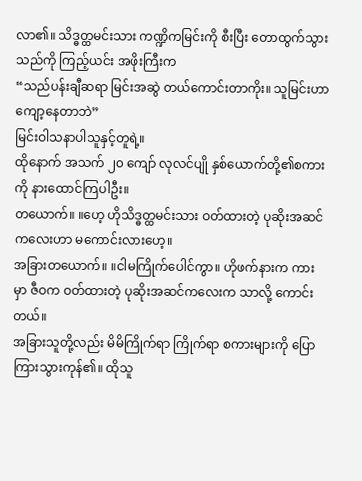လာ၏။ သိဒ္ဓတ္ထမင်းသား ကဏ္ဍိကမြင်းကို စီးပြီး တောထွက်သွားသည်ကို ကြည့်ယင်း အဖိုးကြီးက
“သည်ပန်းချီဆရာ မြင်းအဆွဲ တယ်ကောင်းတာကိုး။ သူမြင်းဟာ ကျော့နေတာဘဲ”
မြင်းဝါသနာပါသူနှင့်တူရဲ့။
ထိုနောက် အသက် ၂၀ ကျော် လုလင်ပျို နှစ်ယောက်တို့၏စကားကို နားထောင်ကြပါဦး။
တယောက်။ ။ဟေ့ ဟိုသိဒ္ဓတ္ထမင်းသား ဝတ်ထားတဲ့ ပုဆိုးအဆင်ကလေးဟာ မကောင်းလားဟေ့။
အခြားတယောက်။ ။ငါမကြိုက်ပေါင်ကွာ။ ဟိုဖက်နားက ကားမှာ ဇီဝက ဝတ်ထားတဲ့ ပုဆိုးအဆင်ကလေးက သာလို့ ကောင်းတယ်။
အခြားသူတို့လည်း မိမိကြိုက်ရာ ကြိုက်ရာ စကားများကို ပြောကြားသွားကုန်၏။ ထိုသူ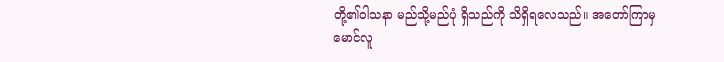တို့၏ဝါသနာ မည်သို့မည်ပုံ ရှိသည်ကို သိရှိရလေသည်။ အတော်ကြာမှ မောင်လူ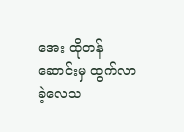အေး ထိုတန်ဆောင်းမှ ထွက်လာခဲ့လေသ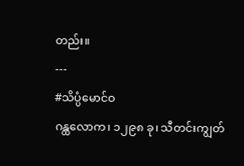တည်း။
---
#သိပ္ပံမောင်ဝ
ဂန္ထလောက၊ ၁၂၉၈ ခု၊ သီတင်းကျွတ်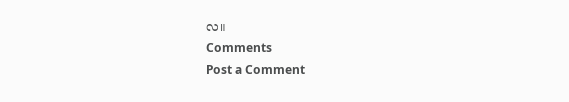လ။
Comments
Post a Comment